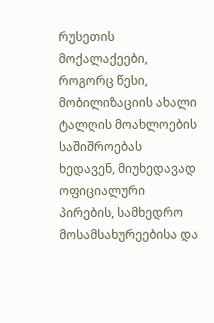რუსეთის მოქალაქეები, როგორც წესი, მობილიზაციის ახალი ტალღის მოახლოების საშიშროებას ხედავენ, მიუხედავად ოფიციალური პირების, სამხედრო მოსამსახურეებისა და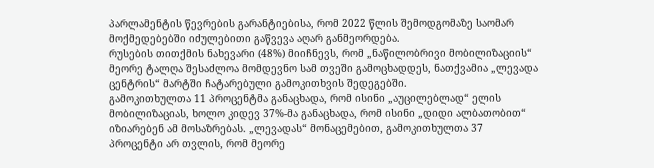პარლამენტის წევრების გარანტიებისა, რომ 2022 წლის შემოდგომაზე საომარ მოქმედებებში იძულებითი გაწვევა აღარ განმეორდება.
რუსების თითქმის ნახევარი (48%) მიიჩნევს, რომ „ნაწილობრივი მობილიზაციის“ მეორე ტალღა შესაძლოა მომდევნო სამ თვეში გამოცხადდეს, ნათქვამია „ლევადა ცენტრის“ მარტში ჩატარებული გამოკითხვის შედეგებში.
გამოკითხულთა 11 პროცენტმა განაცხადა, რომ ისინი „აუცილებლად“ ელის მობილიზაციას, ხოლო კიდევ 37%-მა განაცხადა, რომ ისინი „დიდი ალბათობით“ იზიარებენ ამ მოსაზრებას. „ლევადას“ მონაცემებით, გამოკითხულთა 37 პროცენტი არ თვლის, რომ მეორე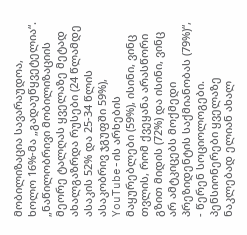მობილიზაცია სავარაუდოა, ხოლო 16%-მა „გადაუწყვეტელია“.
„ნაწილობრივი მობილიზაციის მეორე ტალღას ყველაზე მეტად ახალგაზრდა რუსები (24 წლამდე ასაკის 52% და 25-34 წლის ასაკობრივ ჯგუფში 59%), YouTube-ის არხების მაყურებლები (59%), ისინი, ვინც თვლის, რომ ქვეყანა არასწორი გზით მიდის (72%) და ისინი, ვინც არ ამტკიცებს მოქმედი პრეზიდენტის საქმიანობას (79%)“, - წერენ სოციოლოგები.
პენსიონერები ყველაზე ნაკლებად ელიან ახალ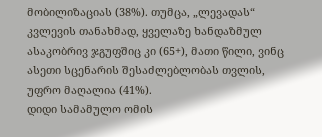მობილიზაციას (38%). თუმცა, „ლევადას“ კვლევის თანახმად, ყველაზე ხანდაზმულ ასაკობრივ ჯგუფშიც კი (65+), მათი წილი, ვინც ასეთი სცენარის შესაძლებლობას თვლის, უფრო მაღალია (41%).
დიდი სამამულო ომის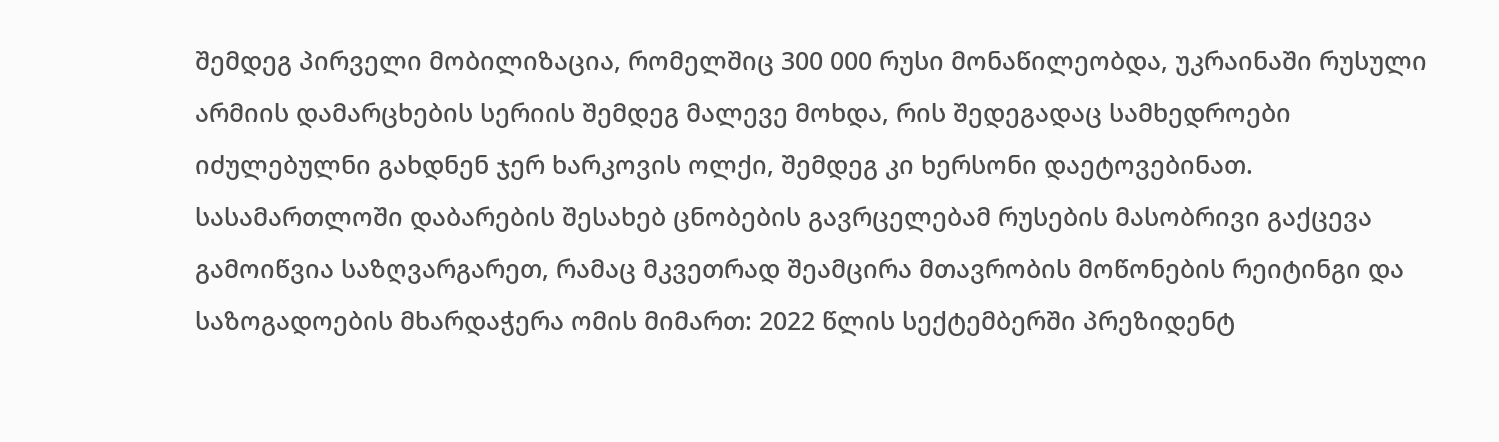შემდეგ პირველი მობილიზაცია, რომელშიც 300 000 რუსი მონაწილეობდა, უკრაინაში რუსული არმიის დამარცხების სერიის შემდეგ მალევე მოხდა, რის შედეგადაც სამხედროები იძულებულნი გახდნენ ჯერ ხარკოვის ოლქი, შემდეგ კი ხერსონი დაეტოვებინათ.
სასამართლოში დაბარების შესახებ ცნობების გავრცელებამ რუსების მასობრივი გაქცევა გამოიწვია საზღვარგარეთ, რამაც მკვეთრად შეამცირა მთავრობის მოწონების რეიტინგი და საზოგადოების მხარდაჭერა ომის მიმართ: 2022 წლის სექტემბერში პრეზიდენტ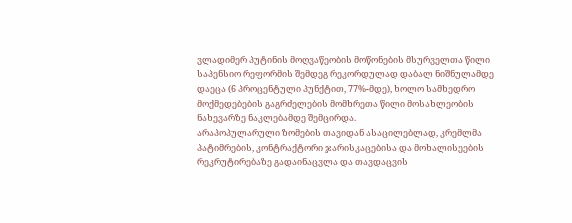ვლადიმერ პუტინის მოღვაწეობის მოწონების მსურველთა წილი საპენსიო რეფორმის შემდეგ რეკორდულად დაბალ ნიშნულამდე დაეცა (6 პროცენტული პუნქტით, 77%-მდე), ხოლო სამხედრო მოქმედებების გაგრძელების მომხრეთა წილი მოსახლეობის ნახევარზე ნაკლებამდე შემცირდა.
არაპოპულარული ზომების თავიდან ასაცილებლად, კრემლმა პატიმრების, კონტრაქტორი ჯარისკაცებისა და მოხალისეების რეკრუტირებაზე გადაინაცვლა და თავდაცვის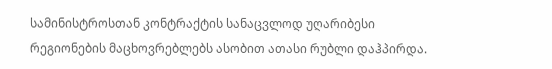სამინისტროსთან კონტრაქტის სანაცვლოდ უღარიბესი რეგიონების მაცხოვრებლებს ასობით ათასი რუბლი დაჰპირდა.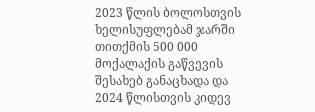2023 წლის ბოლოსთვის ხელისუფლებამ ჯარში თითქმის 500 000 მოქალაქის გაწვევის შესახებ განაცხადა და 2024 წლისთვის კიდევ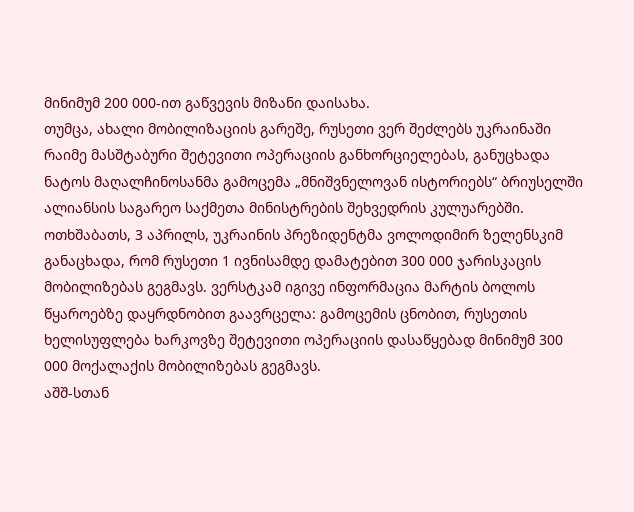მინიმუმ 200 000-ით გაწვევის მიზანი დაისახა.
თუმცა, ახალი მობილიზაციის გარეშე, რუსეთი ვერ შეძლებს უკრაინაში რაიმე მასშტაბური შეტევითი ოპერაციის განხორციელებას, განუცხადა ნატოს მაღალჩინოსანმა გამოცემა „მნიშვნელოვან ისტორიებს“ ბრიუსელში ალიანსის საგარეო საქმეთა მინისტრების შეხვედრის კულუარებში.
ოთხშაბათს, 3 აპრილს, უკრაინის პრეზიდენტმა ვოლოდიმირ ზელენსკიმ განაცხადა, რომ რუსეთი 1 ივნისამდე დამატებით 300 000 ჯარისკაცის მობილიზებას გეგმავს. ვერსტკამ იგივე ინფორმაცია მარტის ბოლოს წყაროებზე დაყრდნობით გაავრცელა: გამოცემის ცნობით, რუსეთის ხელისუფლება ხარკოვზე შეტევითი ოპერაციის დასაწყებად მინიმუმ 300 000 მოქალაქის მობილიზებას გეგმავს.
აშშ-სთან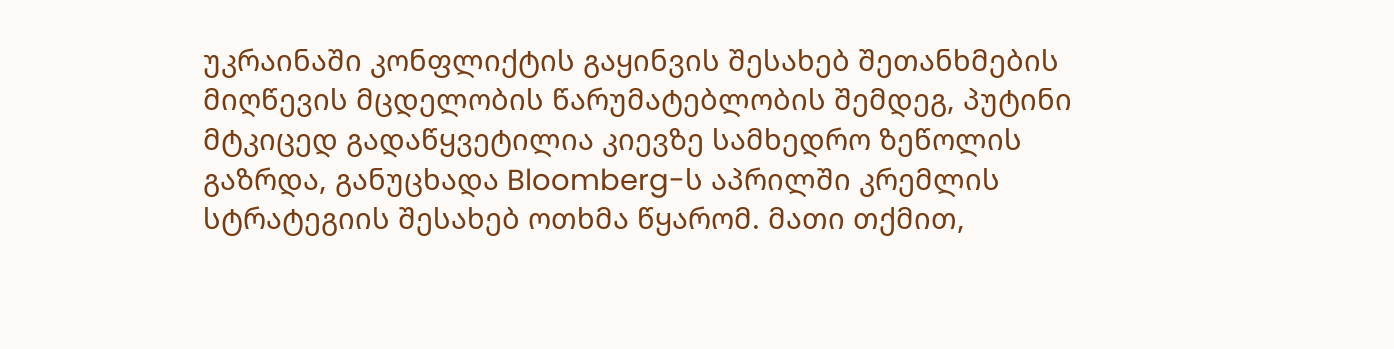უკრაინაში კონფლიქტის გაყინვის შესახებ შეთანხმების მიღწევის მცდელობის წარუმატებლობის შემდეგ, პუტინი მტკიცედ გადაწყვეტილია კიევზე სამხედრო ზეწოლის გაზრდა, განუცხადა Bloomberg-ს აპრილში კრემლის სტრატეგიის შესახებ ოთხმა წყარომ. მათი თქმით,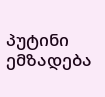პუტინი ემზადება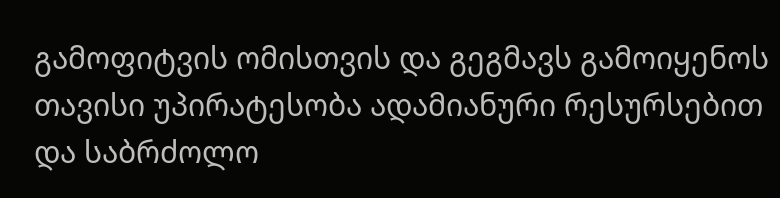გამოფიტვის ომისთვის და გეგმავს გამოიყენოს თავისი უპირატესობა ადამიანური რესურსებით და საბრძოლო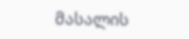მასალის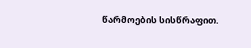წარმოების სისწრაფით.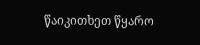წაიკითხეთ წყარო